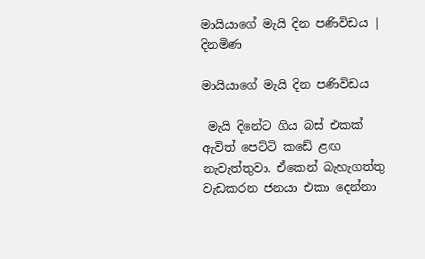මායියාගේ මැයි දින පණිවිඩය | දිනමිණ

මායියාගේ මැයි දින පණිවිඩය

 මැයි දිනේට ගිය බස් එකක් ඇවිත් පෙට්ටි කඩේ ළඟ නැවැත්තුවා. ඒකෙන් බැහැගත්තු වැඩකරන ජනයා එකා දෙන්නා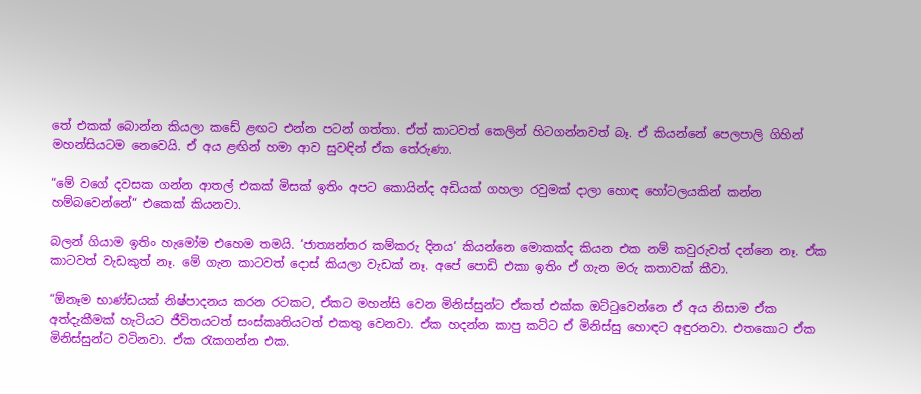තේ එකක් බොන්න කියලා කඩේ ළඟට එන්න පටන් ගත්තා. ඒත් කාටවත් කෙලින් හිටගන්නවත් බෑ. ඒ කියන්නේ පෙලපාලි ගිහින් මහන්සියටම නෙවෙයි. ඒ අය ළඟින් හමා ආව සුවඳින් ඒක තේරුණා.

“මේ වගේ දවසක ගන්න ආතල් එකක් මිසක් ඉතිං අපට කොයින්ද අඩියක් ගහලා රවුමක් දාලා හොඳ හෝටලයකින් කන්න හම්බවෙන්නේ“ එකෙක් කියනවා.

බලන් ගියාම ඉතිං හැමෝම එහෙම තමයි. ‘ජාත්‍යන්තර කම්කරු දිනය‘ කියන්නෙ මොකක්ද කියන එක නම් කවුරුවත් දන්නෙ නෑ. ඒක කාටවත් වැඩකුත් නෑ. මේ ගැන කාටවත් දොස් කියලා වැඩක් නෑ. අපේ පොඩි එකා ඉතිං ඒ ගැන මරු කතාවක් කීවා.

“ඕනෑම භාණ්ඩයක් නිෂ්පාදනය කරන රටකට, ඒකට මහන්සි වෙන මිනිස්සුන්ට ඒකත් එක්ක ඔට්ටුවෙන්නෙ ඒ අය නිසාම ඒක අත්දැකීමක් හැටියට ජීවිතයටත් සංස්කෘතියටත් එකතු වෙනවා. ඒක හදන්න කාපු කට්ට ඒ මිනිස්සු හොඳට අඳුරනවා. එතකොට ඒක මිනිස්සුන්ට වටිනවා. ඒක රැකගන්න එක.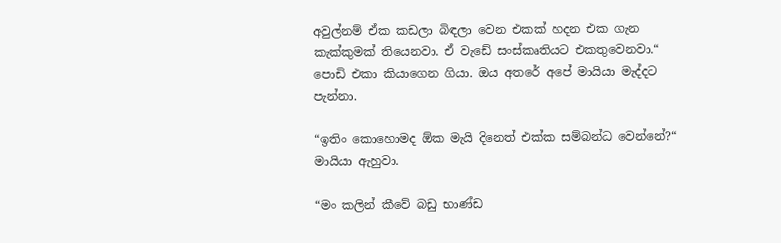අවුල්නම් ඒක කඩලා බිඳලා වෙන එකක් හදන එක ගැන කැක්කුමක් තියෙනවා. ඒ වැඩේ සංස්කෘතියට එකතුවෙනවා.“ පොඩි එකා කියාගෙන ගියා. ඔය අතරේ අපේ මායියා මැද්දට පැන්නා.

“ඉතිං කොහොමද ඕක මැයි දිනෙත් එක්ක සම්බන්ධ වෙන්නේ?“ මායියා ඇහුවා.

“මං කලින් කීවේ බඩු භාණ්ඩ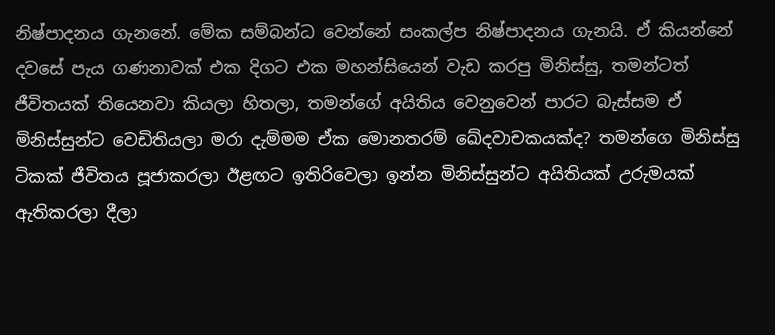නිෂ්පාදනය ගැනනේ. මේක සම්බන්ධ වෙන්නේ සංකල්ප නිෂ්පාදනය ගැනයි. ඒ කියන්නේ දවසේ පැය ගණනාවක් එක දිගට එක මහන්සියෙන් වැඩ කරපු මිනිස්සු, තමන්ටත් ජීවිතයක් තියෙනවා කියලා හිතලා, තමන්ගේ අයිතිය වෙනුවෙන් පාරට බැස්සම ඒ මිනිස්සුන්ට වෙඩිතියලා මරා දැම්මම ඒක මොනතරම් ඛේදවාචකයක්ද? තමන්ගෙ මිනිස්සු ටිකක් ජීවිතය පූජාකරලා ඊළඟට ඉතිරිවෙලා ඉන්න මිනිස්සුන්ට අයිතියක් උරුමයක් ඇතිකරලා දීලා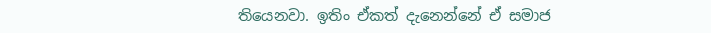තියෙනවා. ඉතිං ඒකත් දැනෙන්නේ ඒ සමාජ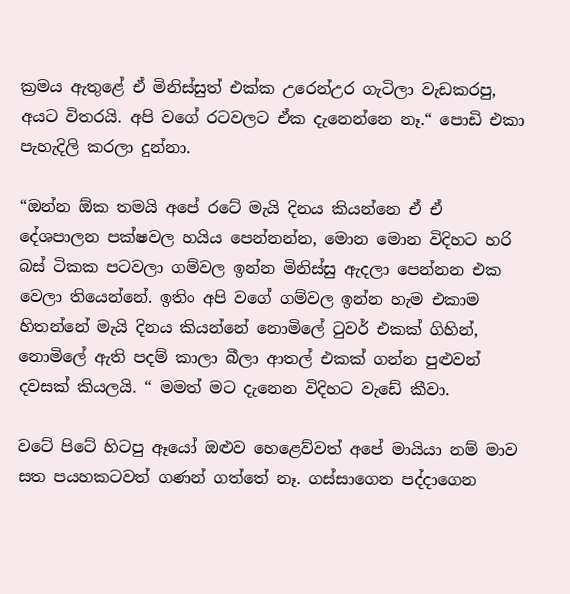ක්‍රමය ඇතුළේ ඒ මිනිස්සුත් එක්ක උරෙන්උර ගැටිලා වැඩකරපු, අයට විතරයි. අපි වගේ රටවලට ඒක දැනෙන්නෙ නෑ.“ පොඩි එකා පැහැදිලි කරලා දුන්නා.

“ඔන්න ඕක තමයි අපේ රටේ මැයි දිනය කියන්නෙ ඒ ඒ දේශපාලන පක්ෂවල හයිය පෙන්නන්න, මොන මොන විදිහට හරි බස් ටිකක පටවලා ගම්වල ඉන්න මිනිස්සු ඇදලා පෙන්නන එක වෙලා තියෙන්නේ. ඉතිං අපි වගේ ගම්වල ඉන්න හැම එකාම හිතන්නේ මැයි දිනය කියන්නේ නොමිලේ ටුවර් එකක් ගිහින්, නොමිලේ ඇති පදම් කාලා බීලා ආතල් එකක් ගන්න පුළුවන් දවසක් කියලයි. “ මමත් මට දැනෙන විදිහට වැඩේ කීවා.

වටේ පිටේ හිටපු ඈයෝ ඔළුව හෙළෙව්වත් අපේ මායියා නම් මාව සත පයහකටවත් ගණන් ගත්තේ නෑ. ගස්සාගෙන පද්දාගෙන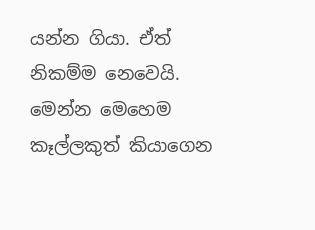යන්න ගියා. ඒත් නිකම්ම නෙවෙයි. මෙන්න මෙහෙම කෑල්ලකුත් කියාගෙන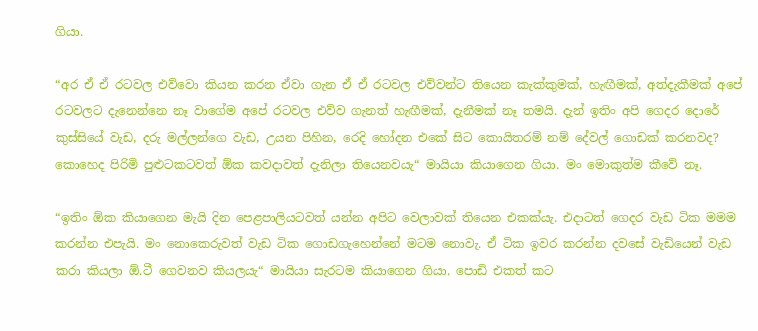ගියා.

“අර ඒ ඒ රටවල එව්වො කියන කරන ඒවා ගැන ඒ ඒ රටවල එව්වන්ට තියෙන කැක්කුමක්, හැඟීමක්, අත්දැකීමක් අපේ රටවලට දැනෙන්නෙ නෑ වාගේම අපේ රටවල එව්ව ගැනත් හැඟීමක්, දැනීමක් නෑ තමයි. දැන් ඉතිං අපි ගෙදර දොරේ කුස්සියේ වැඩ, දරු මල්ලන්ගෙ වැඩ, උයන පිහින, රෙදි හෝදන එකේ සිට කොයිතරම් නම් දේවල් ගොඩක් කරනවද? කොහෙද පිරිමි පුළුටකටවත් ඕක කවදාවත් දැනිලා තියෙනවයැ“ මායියා කියාගෙන ගියා. මං මොකුත්ම කීවේ නෑ.

“ඉතිං ඕක කියාගෙන මැයි දින පෙළපාලියටවත් යන්න අපිට වෙලාවක් තියෙන එකක්යැ. එදාටත් ගෙදර වැඩ ටික මමම කරන්න එපැයි. මං නොකෙරුවත් වැඩ ටික ගොඩගැහෙන්නේ මටම නොවැ. ඒ ටික ඉවර කරන්න දවසේ වැඩියෙන් වැඩ කරා කියලා ඕ.ටී ගෙවනව කියලයැ“ මායියා සැරටම කියාගෙන ගියා. පොඩි එකත් කට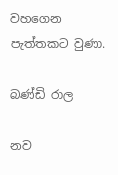වහගෙන පැත්තකට වුණා.

බණ්ඩි රාල

නව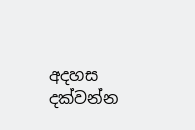අදහස දක්වන්න